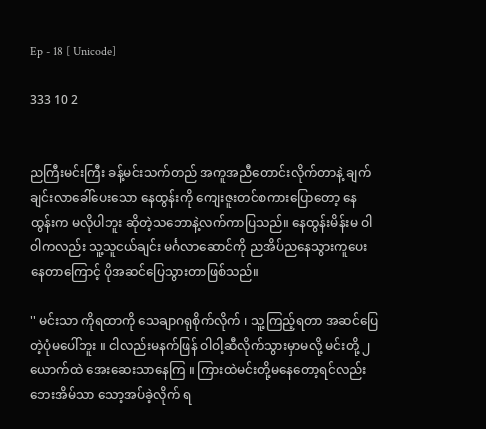Ep - 18 [ Unicode]

333 10 2


ညကြီးမင်းကြီး ခန့်မင်းသက်တည် အကူအညီတောင်းလိုက်တာနဲ့ ချက်ချင်းလာခေါ်ပေးသော နေထွန်းကို ကျေးဇူးတင်စကားပြောတော့ နေထွန်းက မလိုပါဘူး ဆိုတဲ့သဘောနဲ့လက်ကာပြသည်။ နေထွန်းမိန်းမ ဝါဝါကလည်း သူ့သူငယ်ချင်း မင်္ဂလာဆောင်ကို ညအိပ်ညနေသွားကူပေးနေတာကြောင့် ပိုအဆင်ပြေသွားတာဖြစ်သည်။

'' မင်းသာ ကိုရထာကို သေချာဂရုစိုက်လိုက် ၊ သူ့ကြည့်ရတာ အဆင်ပြေတဲ့ပုံမပေါ်ဘူး ။ ငါလည်းမနက်ဖြန် ဝါဝါ့ဆီလိုက်သွားမှာမလို့ မင်းတို့ ၂ယောက်ထဲ အေးဆေးသာနေကြ ။ ကြားထဲမင်းတို့မနေတော့ရင်လည်းဘေးအိမ်သာ သော့အပ်ခဲ့လိုက် ရ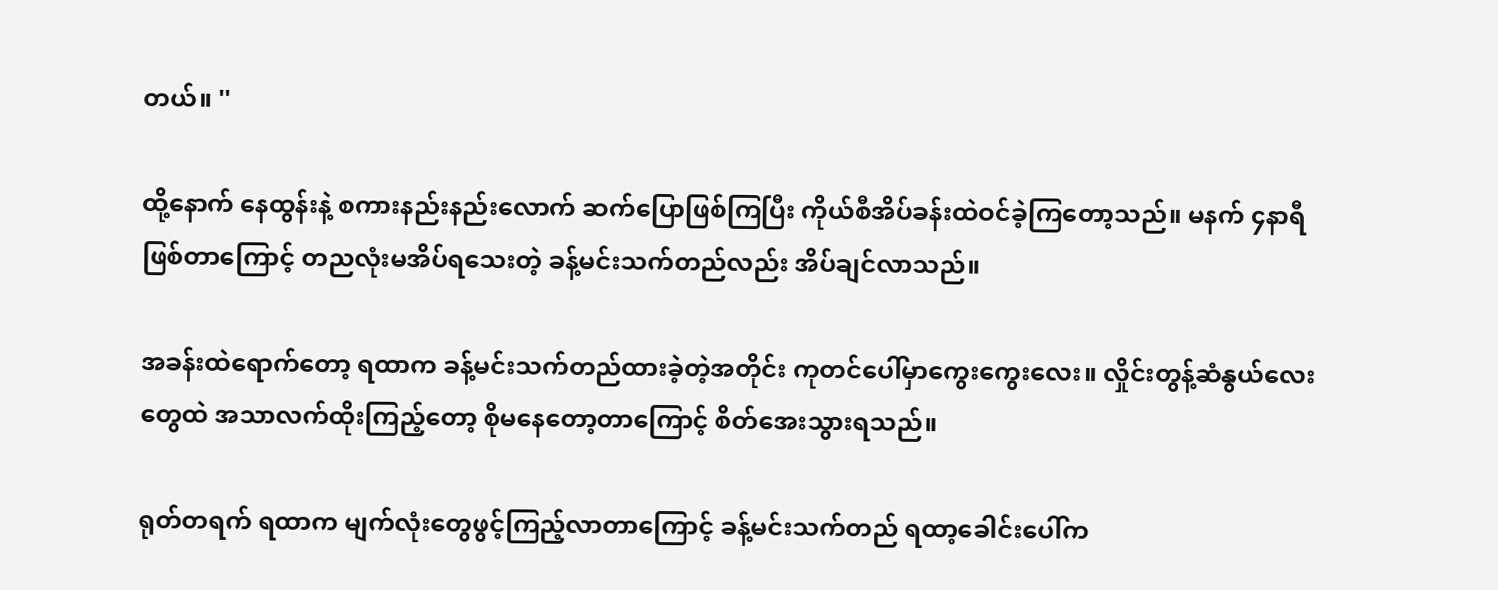တယ်။ ''

ထို့နောက်‌ နေထွန်းနဲ့ စကားနည်းနည်းလောက် ဆက်ပြောဖြစ်ကြပြီး ကိုယ်စီအိပ်ခန်းထဲဝင်ခဲ့ကြတော့သည်။ မနက် ၄နာရီဖြစ်တာကြောင့် တညလုံးမအိပ်ရသေးတဲ့ ခန့်မင်းသက်တည်လည်း အိပ်ချင်လာသည်။

အခန်းထဲရောက်တော့ ရထာက ခန့်မင်းသက်တည်ထားခဲ့တဲ့အတိုင်း ကုတင်ပေါ်မှာကွေးကွေးလေး။ လှိုင်းတွန့်ဆံနွယ်လေးတွေထဲ အသာလက်ထိုးကြည့်တော့ စိုမနေတော့တာကြောင့် စိတ်အေးသွားရသည်။

ရုတ်တရက် ရထာက မျက်လုံးတွေဖွင့်ကြည့်လာတာကြောင့် ခန့်မင်းသက်တည် ရထာ့ခေါင်းပေါ်က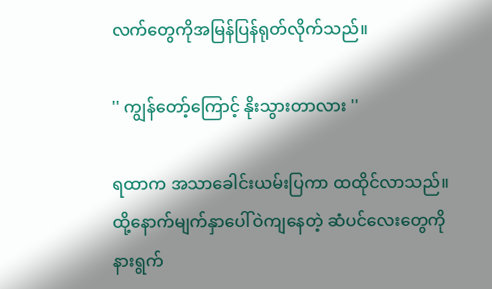လက်တွေကိုအမြန်ပြန်ရုတ်လိုက်သည်။

'' ကျွန်တော့်ကြောင့် နိုးသွားတာလား ''

ရထာက အသာခေါင်းယမ်းပြကာ ထထိုင်လာသည်။ ထို့နောက်မျက်နှာပေါ်ဝဲကျနေတဲ့ ဆံပင်လေးတွေကို နားရွက်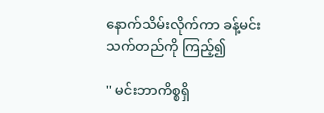နောက်သိမ်းလိုက်ကာ ခန့်မင်းသက်တည်ကို ကြည့်၍

'' မင်းဘာကိစ္စရှိ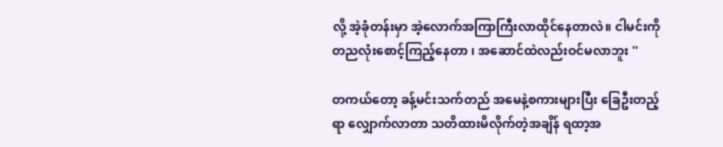လို့ အဲ့ခုံတန်းမှာ အဲ့လောက်အကြာကြီးလာထိုင်နေတာလဲ။ ငါမင်းကို တညလုံးစောင့်ကြည့်နေတာ ၊ အဆောင်ထဲလည်းဝင်မလာဘူး ''

တကယ်တော့ ခန့်မင်းသက်တည် အမေနဲ့စကားများပြီး ခြေဦးတည့်ရာ လျှောက်လာတာ သတိထားမိလိုက်တဲ့အချိန် ရထာ့အ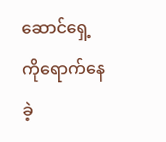ဆောင်ရှေ့ကိုရောက်နေခဲ့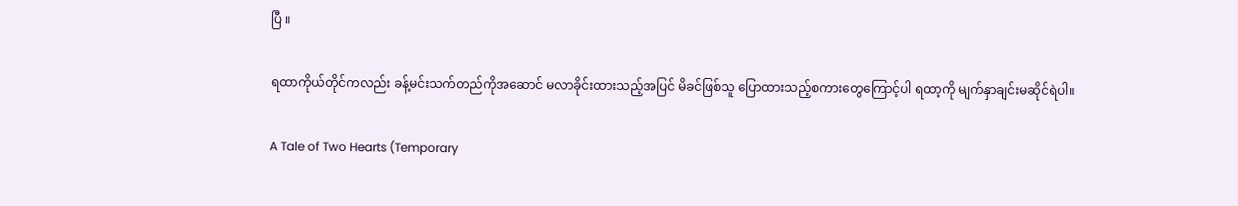ပြီ ။

ရထာကိုယ်တိုင်ကလည်း ခန့်မင်းသက်တည်ကိုအဆောင် မလာခိုင်းထားသည့်အပြင် မိခင်ဖြစ်သူ ပြောထားသည့်စကားတွေကြောင့်ပါ ရထာ့ကို မျက်နှာချင်းမဆိုင်ရဲပါ။

A Tale of Two Hearts (Temporary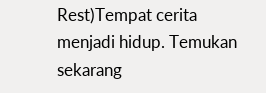Rest)Tempat cerita menjadi hidup. Temukan sekarang